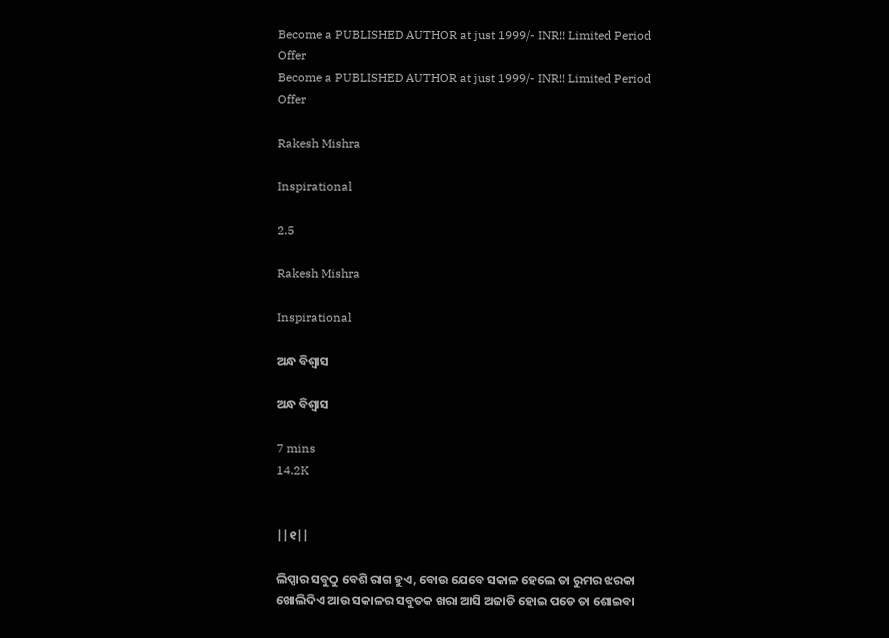Become a PUBLISHED AUTHOR at just 1999/- INR!! Limited Period Offer
Become a PUBLISHED AUTHOR at just 1999/- INR!! Limited Period Offer

Rakesh Mishra

Inspirational

2.5

Rakesh Mishra

Inspirational

ଅନ୍ଧ ବିଶ୍ବାସ

ଅନ୍ଧ ବିଶ୍ବାସ

7 mins
14.2K


||୧||

ଲିପ୍ସାର ସବୁଠୁ ବେଶି ରାଗ ହୁଏ, ବୋଉ ଯେବେ ସକାଳ ହେଲେ ତା ରୁମର ଝରକା ଖୋଲିଦିଏ ଆଉ ସକାଳର ସବୁତକ ଖରା ଆସି ଅଜାଡି ହୋଇ ପଡେ ତା ଶୋଇବା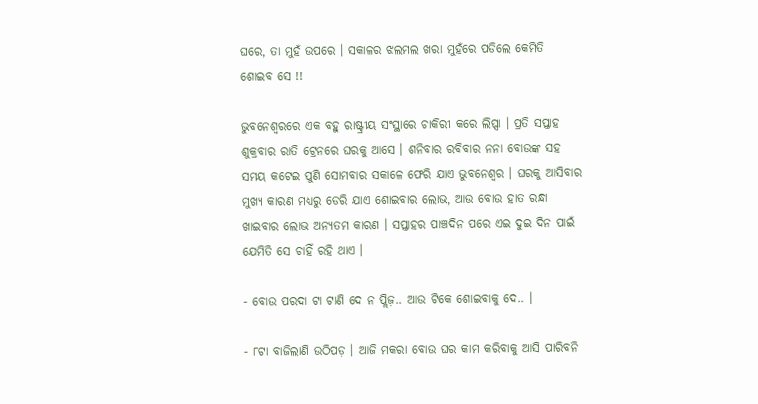ଘରେ, ତା ମୁହଁ ଉପରେ । ସକାଳର ଝଲମଲ ଖରା ମୁହଁରେ ପଡିଲେ କେମିତି ଶୋଇବ ସେ !!

ଭୁବନେଶ୍ୱରରେ ଏକ ବହୁ ରାଷ୍ଟ୍ରୀୟ ସଂସ୍ଥାରେ ଚାକିରୀ କରେ ଲିପ୍ସା । ପ୍ରତି ସପ୍ତାହ ଶୁକ୍ରବାର ରାତି ଟ୍ରେନରେ ଘରକୁ ଆସେ । ଶନିବାର ରବିବାର ନନା ବୋଉଙ୍କ ସହ ସମୟ କଟେଇ ପୁଣି ସୋମବାର ସକାଳେ ଫେରି ଯାଏ ଭୁବନେଶ୍ୱର । ଘରକୁ ଆସିବାର ମୁଖ୍ୟ କାରଣ ମଧ୍ୟରୁ ଡେରି ଯାଏ ଶୋଇବାର ଲୋଭ, ଆଉ ବୋଉ ହାତ ରନ୍ଧା ଖାଇବାର ଲୋଭ ଅନ୍ୟତମ କାରଣ । ସପ୍ତାହର ପାଞ୍ଚଦିନ ପରେ ଏଇ ଦୁଇ ଦିନ ପାଇଁ ଯେମିତି ସେ ଚାହିଁ ରହି ଥାଏ ।

- ବୋଉ ପରଦା ଟା ଟାଣି ଦେ ନ ପ୍ଲିଜ଼.. ଆଉ ଟିକେ ଶୋଇବାକୁ ଦେ.. ।

- ୮ଟା ବାଜିଲାଣି ଉଠିପଡ଼ । ଆଜି ମକରା ବୋଉ ଘର କାମ କରିବାକୁ ଆସି ପାରିବନି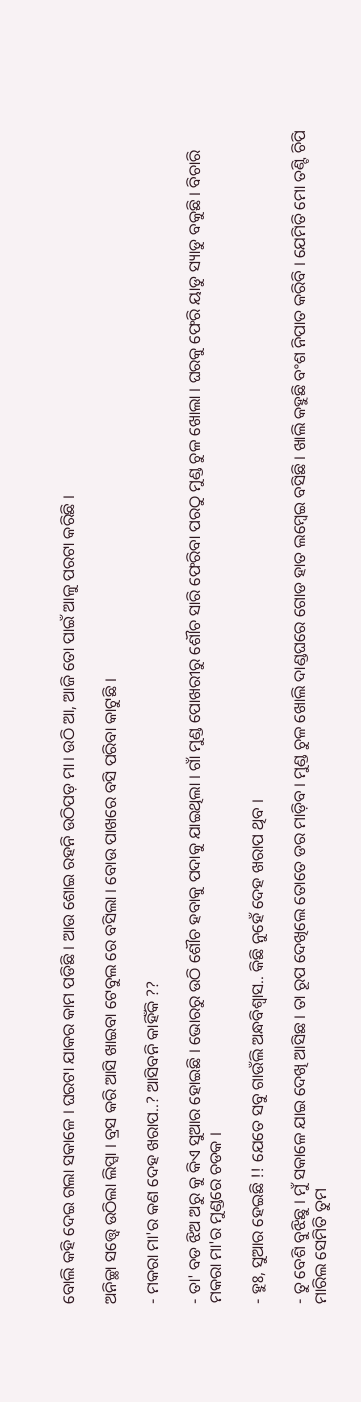ବୋଲି କହି ଦେଇ ଗଲା ସକାଳେ । ଘରଟା ଯାକର କାମ ପଡିଛି । ଆଉ ଶୋଇ ରହନି ଉଠିପଡ଼ ମା। ଉଠି ଆ, ଆଜି ତୋ ପାଇଁ ଆଳୁ ପରଟା କରିଛି ।

ଅନିଚ୍ଛା ସତ୍ତ୍ୱେ ଉଠିଲା ଲିପ୍ସା । ବ୍ରସ କରି ଆସି ଖାଇବା ଟେବୁଲ ରେ ବସିଲା । ବୋଉ ପାଖରେ ବସି ପରିବା କାଟୁଛି ।

- ମକରା ମା'ର କଣ ଦେହ ଖରାପ..? ଆସିବନି କାହିଁକି ??

- ତା' ବଡ ଝିଅ ଅରୁ କୁ କିଏ ସୁଆର ହୋଇଛି । ଭୋରରୁ ଉଠି ଶୌଚ ହବାକୁ ପଦାକୁ ଯାଇଥିଲା । ଗାଁ ମୁଣ୍ଡ ପୋଖରୀରୁ ଶୌଚ ସାରି ଫେରିବା ପରଠୁ ମୁଣ୍ଡ ଚୁଳ ଖୋଲା । ଘରକୁ ଫେରି ୟାଡୁ ସ୍ୟାଡୁ ବକୁଛି । ବିଚାରି ମକରା ମା'ର ମୁଣ୍ଡରେ ଚଡକ ।

- ହୁଃ, ସୁଆର ହେଇଛି !! ଯେତେ ସବୁ ଗାଉଁଲି ଅନ୍ଧବିଶ୍ୱାସ.. କିଛି ନୁହେଁ ଦେହ ଖରାପ ଥିବ ।

- ତୁ ବେଶି ବୁଝିଛୁ । ମୁଁ ସକାଳେ ଯାଇ ଦେଖି ଆସିଛ । ତା ରୂପ ଦେଖିଲେ ତୋତେ ଡର ମାଡ଼ିବ । ମୁଣ୍ଡ ଚୁଳ ଖୋଲି ଦାଣ୍ଡଘରେ ଗୋଡ ହାତ ଲମ୍ବେଇ ବସିଛି । ଖାଲି କହୁଛି ବଂଶ ନିପାତ କରିବି । ଯେମିତି ମୋ ତଣ୍ଟି ଚିପି ମାରିଲ ସେମିତି ତୁମ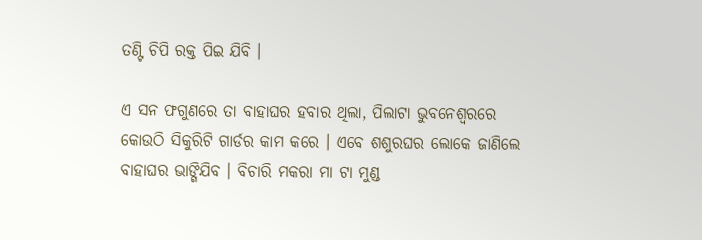ତଣ୍ଟି ଚିପି ରକ୍ତ ପିଇ ଯିବି ।

ଏ ସନ ଫଗୁଣରେ ତା ବାହାଘର ହବାର ଥିଲା, ପିଲାଟା ଭୁବନେଶ୍ୱରରେ କୋଉଠି ସିକୁରିଟି ଗାର୍ଡର କାମ କରେ । ଏବେ ଶଶୁରଘର ଲୋକେ ଜାଣିଲେ ବାହାଘର ଭାଙ୍ଗିଯିବ । ବିଚାରି ମକରା ମା ଟା ମୁଣ୍ଡ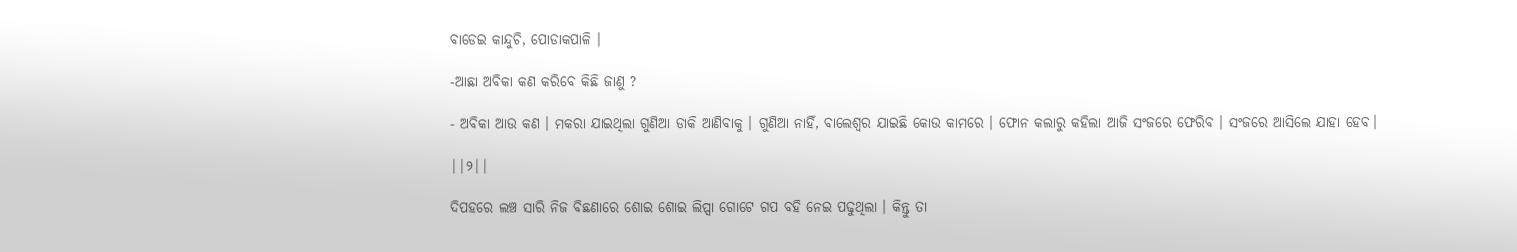ବାଡେଇ କାନ୍ଦୁଚି, ପୋଡାକପାଳି ।

-ଆଛା ଅବିକା କଣ କରିବେ କିଛି ଜାଣୁ ?

- ଅବିକା ଆଉ କଣ । ମକରା ଯାଇଥିଲା ଗୁଣିଆ ଡାକି ଆଣିବାକୁ । ଗୁଣିଆ ନାହିଁ, ବାଲେଶ୍ୱର ଯାଇଛି କୋଉ କାମରେ । ଫୋନ କଲାରୁ କହିଲା ଆଜି ସଂଜରେ ଫେରିବ । ସଂଜରେ ଆସିଲେ ଯାହା ହେବ।

||୨||

ଦିପହରେ ଲଞ୍ଚ ସାରି ନିଜ ବିଛଣାରେ ଶୋଇ ଶୋଇ ଲିପ୍ସା ଗୋଟେ ଗପ ବହି ନେଇ ପଢୁଥିଲା । କିନ୍ତୁ ତା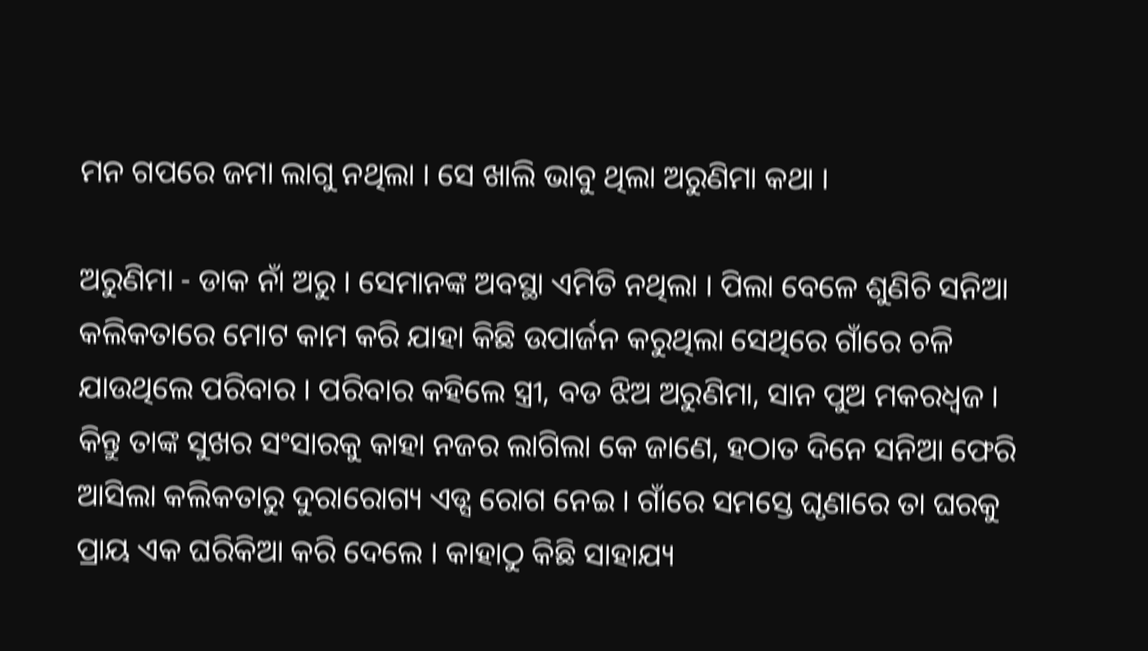ମନ ଗପରେ ଜମା ଲାଗୁ ନଥିଲା । ସେ ଖାଲି ଭାବୁ ଥିଲା ଅରୁଣିମା କଥା ।

ଅରୁଣିମା - ଡାକ ନାଁ ଅରୁ । ସେମାନଙ୍କ ଅବସ୍ଥା ଏମିତି ନଥିଲା । ପିଲା ବେଳେ ଶୁଣିଚି ସନିଆ କଲିକତାରେ ମୋଟ କାମ କରି ଯାହା କିଛି ଉପାର୍ଜନ କରୁଥିଲା ସେଥିରେ ଗାଁରେ ଚଳି ଯାଉଥିଲେ ପରିବାର । ପରିବାର କହିଲେ ସ୍ତ୍ରୀ, ବଡ ଝିଅ ଅରୁଣିମା, ସାନ ପୁଅ ମକରଧ୍ବଜ । କିନ୍ତୁ ତାଙ୍କ ସୁଖର ସଂସାରକୁ କାହା ନଜର ଲାଗିଲା କେ ଜାଣେ, ହଠାତ ଦିନେ ସନିଆ ଫେରି ଆସିଲା କଲିକତାରୁ ଦୁରାରୋଗ୍ୟ ଏଡ୍ସ ରୋଗ ନେଇ । ଗାଁରେ ସମସ୍ତେ ଘୃଣାରେ ତା ଘରକୁ ପ୍ରାୟ ଏକ ଘରିକିଆ କରି ଦେଲେ । କାହାଠୁ କିଛି ସାହାଯ୍ୟ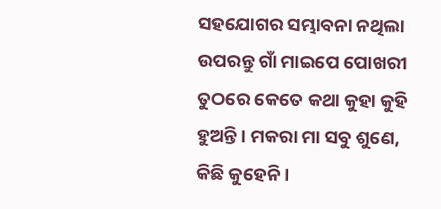ସହଯୋଗର ସମ୍ଭାବନା ନଥିଲା ଉପରନ୍ତୁ ଗାଁ ମାଇପେ ପୋଖରୀ ତୁଠରେ କେତେ କଥା କୁହା କୁହି ହୁଅନ୍ତି । ମକରା ମା ସବୁ ଶୁଣେ, କିଛି କୁହେନି ।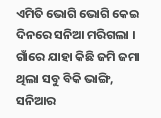ଏମିତି ଭୋଗି ଭୋଗି କେଇ ଦିନରେ ସନିଆ ମରିଗଲା । ଗାଁରେ ଯାହା କିଛି ଜମି ଜମା ଥିଲା ସବୁ ବିକି ଭାଙ୍ଗି, ସନିଆର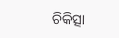ଚିକିତ୍ସା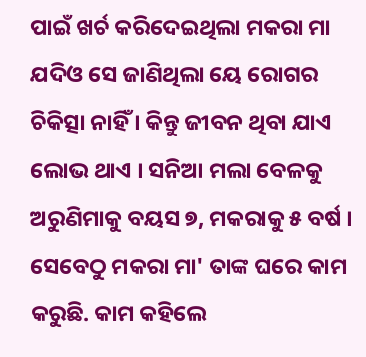ପାଇଁ ଖର୍ଚ କରିଦେଇଥିଲା ମକରା ମା ଯଦିଓ ସେ ଜାଣିଥିଲା ୟେ ରୋଗର ଚିକିତ୍ସା ନାହିଁ । କିନ୍ତୁ ଜୀବନ ଥିବା ଯାଏ ଲୋଭ ଥାଏ । ସନିଆ ମଲା ବେଳକୁ ଅରୁଣିମାକୁ ବୟସ ୭, ମକରାକୁ ୫ ବର୍ଷ । ସେବେଠୁ ମକରା ମା' ତାଙ୍କ ଘରେ କାମ କରୁଛି. କାମ କହିଲେ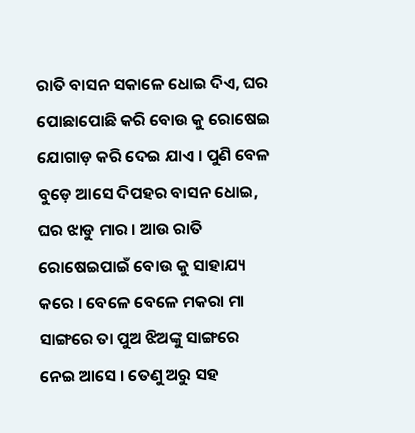ରାତି ବାସନ ସକାଳେ ଧୋଇ ଦିଏ, ଘର ପୋଛାପୋଛି କରି ବୋଉ କୁ ରୋଷେଇ ଯୋଗାଡ଼ କରି ଦେଇ ଯାଏ । ପୁଣି ବେଳ ବୁଡ଼େ ଆସେ ଦିପହର ବାସନ ଧୋଇ, ଘର ଝାଡୁ ମାର । ଆଉ ରାତି ରୋଷେଇପାଇଁ ବୋଉ କୁ ସାହାଯ୍ୟ କରେ । ବେଳେ ବେଳେ ମକରା ମା ସାଙ୍ଗରେ ତା ପୁଅ ଝିଅଙ୍କୁ ସାଙ୍ଗରେ ନେଇ ଆସେ । ତେଣୁ ଅରୁ ସହ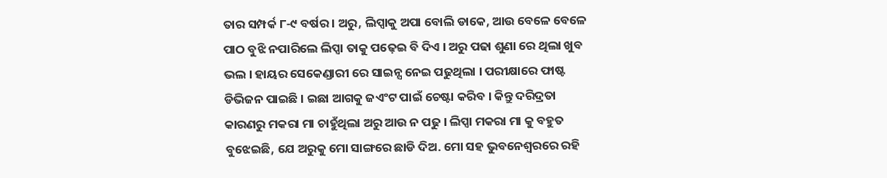ତାର ସମ୍ପର୍କ ୮-୯ ବର୍ଷର । ଅରୁ, ଲିପ୍ସାକୁ ଅପା ବୋଲି ଡାକେ, ଆଉ ବେଳେ ବେଳେ ପାଠ ବୁଝି ନପାରିଲେ ଲିପ୍ସା ତାକୁ ପଢ଼େଇ ବି ଦିଏ । ଅରୁ ପଢା ଶୁଣା ରେ ଥିଲା ଖୁବ ଭଲ । ହାୟର ସେକେଣ୍ଡାରୀ ରେ ସାଇନ୍ସ ନେଇ ପଢୁଥିଲା । ପରୀକ୍ଷାରେ ଫାଷ୍ଟ ଡିଭିଜନ ପାଇଛି । ଇଛା ଆଗକୁ ଜଏଂଟ ପାଇଁ ଚେଷ୍ଟା କରିବ । କିନ୍ତୁ ଦରିଦ୍ରତା କାରଣରୁ ମକରା ମା ଚାହୁଁଥିଲା ଅରୁ ଆଉ ନ ପଢୁ । ଲିପ୍ସା ମକରା ମା କୁ ବହୁତ ବୁଝେଇଛି, ଯେ ଅରୁକୁ ମୋ ସାଙ୍ଗରେ ଛାଡି ଦିଅ. ମୋ ସହ ଭୁବନେଶ୍ୱରରେ ରହି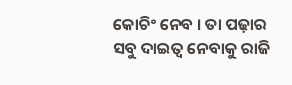କୋଚିଂ ନେବ । ତା ପଢ଼ାର ସବୁ ଦାଇତ୍ୱ ନେବାକୁ ରାଜି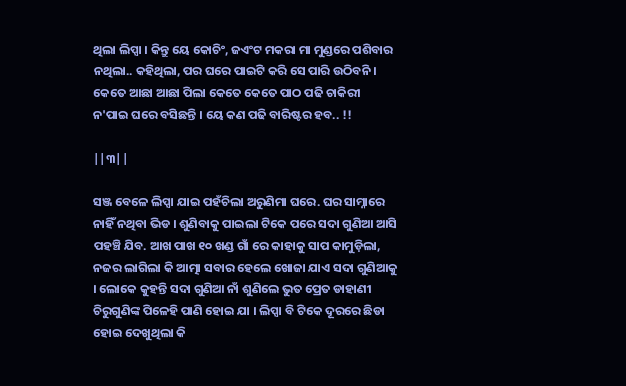ଥିଲା ଲିପ୍ସା । କିନ୍ତୁ ୟେ କୋଚିଂ, ଜଏଂଟ ମକରା ମା ମୁଣ୍ଡରେ ପଶିବାର ନଥିଲା.. କହିଥିଲା, ପର ଘରେ ପାଇଟି କରି ସେ ପାରି ଉଠିବନି । କେତେ ଆଛା ଆଛା ପିଲା କେତେ କେତେ ପାଠ ପଢି ଚାକିରୀ ନ'ପାଇ ଘରେ ବସିଛନ୍ତି । ୟେ କଣ ପଢି ବାରିଷ୍ଟର ହବ.. !!

||୩||

ସଞ୍ଜ ବେଳେ ଲିପ୍ସା ଯାଇ ପହଁଚିଲା ଅରୁଣିମା ଘରେ. ଘର ସାମ୍ନାରେ ନାହିଁ ନଥିବା ଭିଡ । ଶୁଣିବାକୁ ପାଇଲା ଟିକେ ପରେ ସଦା ଗୁଣିଆ ଆସି ପହଞ୍ଚି ଯିବ. ଆଖ ପାଖ ୧୦ ଖଣ୍ଡ ଗାଁ ରେ କାହାକୁ ସାପ କାମୁଡ଼ିଲା, ନଜର ଲାଗିଲା କି ଆତ୍ମା ସବାର ହେଲେ ଖୋଜା ଯାଏ ସଦା ଗୁଣିଆକୁ । ଲୋକେ କୁହନ୍ତି ସଦା ଗୁଣିଆ ନାଁ ଶୁଣିଲେ ଭୁତ ପ୍ରେତ ଡାହାଣୀ ଚିରୁଗୁଣିଙ୍କ ପିଳେହି ପାଣି ହୋଇ ଯା । ଲିପ୍ସା ବି ଟିକେ ଦୂରରେ ଛିଡା ହୋଇ ଦେଖୁଥିଲା କି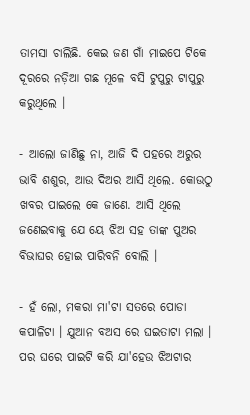ତାମସା ଚାଲିଛି. କେଇ ଜଣ ଗାଁ ମାଇପେ ଟିକେ ଦୂରରେ ନଡ଼ିଆ ଗଛ ମୂଳେ ବସି ଟୁପୁରୁ ଟାପୁରୁ କରୁଥିଲେ ।

- ଆଲୋ ଜାଣିଛୁ ନା, ଆଜି ଦି ପହରେ ଅରୁର ଭାବି ଶଶୁର, ଆଉ ଦିଅର ଆସି ଥିଲେ. କୋଉଠୁ ଖବର ପାଇଲେ କେ ଜାଣେ. ଆସି ଥିଲେ ଜଣେଇବାକୁ ଯେ ୟେ ଝିଅ ସହ ତାଙ୍କ ପୁଅର ବିଭାଘର ହୋଇ ପାରିବନି ବୋଲି ।

- ହଁ ଲୋ, ମକରା ମା'ଟା ସତରେ ପୋଡା କପାଳିଟା । ଯୁଆନ ବଅସ ରେ ଘଇତାଟା ମଲା । ପର ଘରେ ପାଇଟି କରି ଯା'ହେଉ ଝିଅଟାର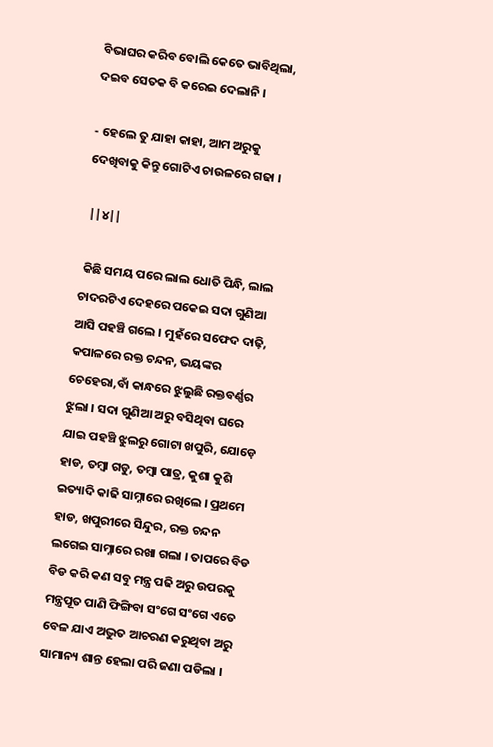ବିଭାଘର କରିବ ବୋଲି କେତେ ଭାବିଥିଲା, ଦଇବ ସେତକ ବି କରେଇ ଦେଲାନି ।

- ହେଲେ ତୁ ଯାହା କାହା, ଆମ ଅରୁକୁ ଦେଖିବାକୁ କିନ୍ତୁ ଗୋଟିଏ ଚାଉଳରେ ଗଢା ।

 ||୪||

 କିଛି ସମୟ ପରେ ଲାଲ ଧୋତି ପିନ୍ଧି, ଲାଲ ଚାଦରଟିଏ ଦେହରେ ପକେଇ ସଦା ଗୁଣିଆ ଆସି ପହଞ୍ଚି ଗଲେ । ମୁହଁରେ ସଫେଦ ଦାଢ଼ି, କପାଳରେ ରକ୍ତ ଚନ୍ଦନ, ଭୟଙ୍କର ଚେହେରା,ବାଁ କାନ୍ଧରେ ଝୁଲୁଛି ରକ୍ତବର୍ଣ୍ଣର ଝୁଲା । ସଦା ଗୁଣିଆ ଅରୁ ବସିଥିବା ଘରେ ଯାଇ ପହଞ୍ଚି ଝୁଲରୁ ଗୋଟା ଖପୁରି, ଯୋଡ଼େ ହାଡ, ତମ୍ବା ଗଡୁ, ତମ୍ବା ପାତ୍ର, କୁଶା କୁଶି ଇତ୍ୟାଦି କାଢି ସାମ୍ନାରେ ରଖିଲେ । ପ୍ରଥମେ ହାଡ, ଖପୁରୀରେ ସିନ୍ଦୁର, ରକ୍ତ ଚନ୍ଦନ ଲଗେଇ ସାମ୍ନାରେ ରଖା ଗଲା । ତାପରେ ବିଡ ବିଡ କରି କଣ ସବୁ ମନ୍ତ୍ର ପଢି ଅରୁ ଉପରକୁ ମନ୍ତ୍ରପୂତ ପାଣି ଫିଙ୍ଗିବା ସଂଗେ ସଂଗେ ଏତେ ବେଳ ଯାଏ ଅଦ୍ଭୁତ ଆଚରଣ କରୁଥିବା ଅରୁ ସାମାନ୍ୟ ଶାନ୍ତ ହେଲା ପରି ଜଣା ପଡିଲା ।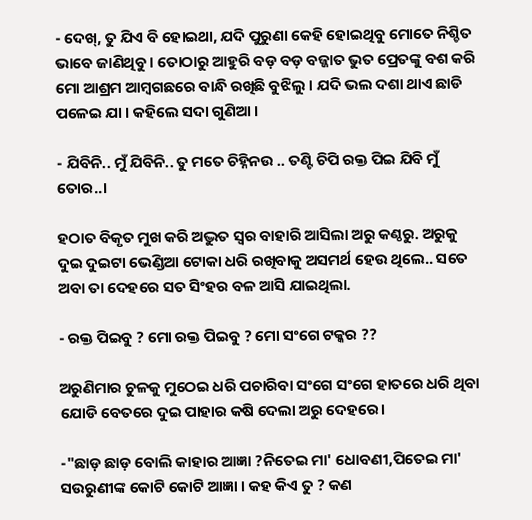- ଦେଖ୍, ତୁ ଯିଏ ବି ହୋଇଥା, ଯଦି ପୁରୁଣା କେହି ହୋଇଥିବୁ ମୋତେ ନିଶ୍ଚିତ ଭାବେ ଜାଣିଥିବୁ । ତୋଠାରୁ ଆହୁରି ବଡ଼ ବଡ଼ ବଜ୍ଜାତ ଭୁତ ପ୍ରେତଙ୍କୁ ବଶ କରି ମୋ ଆଶ୍ରମ ଆମ୍ବଗଛରେ ବାନ୍ଧି ରଖିଛି ବୁଝିଲୁ । ଯଦି ଭଲ ଦଶା ଥାଏ ଛାଡି ପଳେଇ ଯା । କହିଲେ ସଦା ଗୁଣିଆ ।

- ଯିବିନି.. ମୁଁ ଯିବିନି.. ତୁ ମତେ ଚିହ୍ନିନଉ .. ତଣ୍ଟି ଚିପି ରକ୍ତ ପିଇ ଯିବି ମୁଁ ତୋର..।

ହଠାତ ବିକୃତ ମୁଖ କରି ଅଦ୍ଭୁତ ସ୍ୱର ବାହାରି ଆସିଲା ଅରୁ କଣ୍ଠରୁ. ଅରୁକୁ ଦୁଇ ଦୁଇଟା ଭେଣ୍ଡିଆ ଟୋକା ଧରି ରଖିବାକୁ ଅସମର୍ଥ ହେଉ ଥିଲେ.. ସତେ ଅବା ତା ଦେହରେ ସତ ସିଂହର ବଳ ଆସି ଯାଇଥିଲା.

- ରକ୍ତ ପିଇବୁ ? ମୋ ରକ୍ତ ପିଇବୁ ? ମୋ ସଂଗେ ଟକ୍କର ??

ଅରୁଣିମାର ଚୁଳକୁ ମୁଠେଇ ଧରି ପଚାରିବା ସଂଗେ ସଂଗେ ହାତରେ ଧରି ଥିବା ଯୋଡି ବେତରେ ଦୁଇ ପାହାର କଷି ଦେଲା ଅରୁ ଦେହରେ।

-"ଛାଡ଼ ଛାଡ଼ ବୋଲି କାହାର ଆଜ୍ଞା ?ନିତେଇ ମା' ଧୋବଣୀ,ପିତେଇ ମା' ସଉରୁଣୀଙ୍କ କୋଟି କୋଟି ଆଜ୍ଞା । କହ କିଏ ତୁ ? କଣ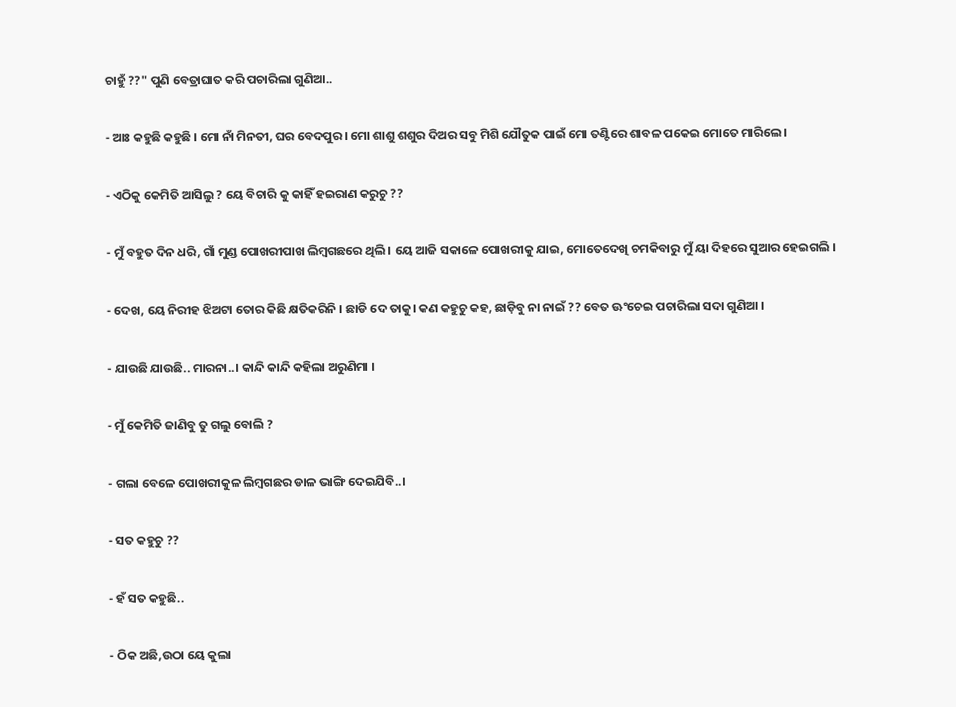ଚାହୁଁ ??" ପୁଣି ବେତ୍ରାଘାତ କରି ପଚାରିଲା ଗୁଣିଆ..

- ଆଃ କହୁଛି କହୁଛି । ମୋ ନାଁ ମିନତୀ, ଘର ବେଦପୁର । ମୋ ଶାଶୁ ଶଶୁର ଦିଅର ସବୁ ମିଶି ଯୌତୁକ ପାଇଁ ମୋ ତଣ୍ଟିରେ ଶାବଳ ପକେଇ ମୋତେ ମାରିଲେ ।

- ଏଠିକୁ କେମିତି ଆସିଲୁ ? ୟେ ବିଚାରି କୁ କାହିଁ ହଇରାଣ କରୁଚୁ ??

- ମୁଁ ବହୁତ ଦିନ ଧରି, ଗାଁ ମୁଣ୍ଡ ପୋଖରୀପାଖ ଲିମ୍ବଗଛରେ ଥିଲି । ୟେ ଆଜି ସକାଳେ ପୋଖରୀକୁ ଯାଇ, ମୋତେଦେଖି ଚମକିବାରୁ ମୁଁ ୟା ଦିହରେ ସୁଆର ହେଇଗଲି ।

- ଦେଖ, ୟେ ନିରୀହ ଝିଅଟା ତୋର କିଛି କ୍ଷତିକରିନି । ଛାଡି ଦେ ତାକୁ। କଣ କହୁଚୁ କହ, ଛାଡ଼ିବୁ ନା ନାଇଁ ?? ବେତ ଊଂଚେଇ ପଚାରିଲା ସଦା ଗୁଣିଆ ।

- ଯାଉଛି ଯାଉଛି.. ମାରନା..। କାନ୍ଦି କାନ୍ଦି କହିଲା ଅରୁଣିମା ।

- ମୁଁ କେମିତି ଜାଣିବୁ ତୁ ଗଲୁ ବୋଲି ?

- ଗଲା ବେଳେ ପୋଖରୀକୁଳ ଲିମ୍ବଗଛର ଡାଳ ଭାଙ୍ଗି ଦେଇଯିବି..।

- ସତ କହୁଚୁ ??

- ହଁ ସତ କହୁଛି..

- ଠିକ ଅଛି,ଉଠା ୟେ କୁଲା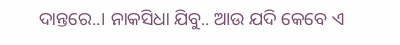ଦାନ୍ତରେ..। ନାକସିଧା ଯିବୁ.. ଆଉ ଯଦି କେବେ ଏ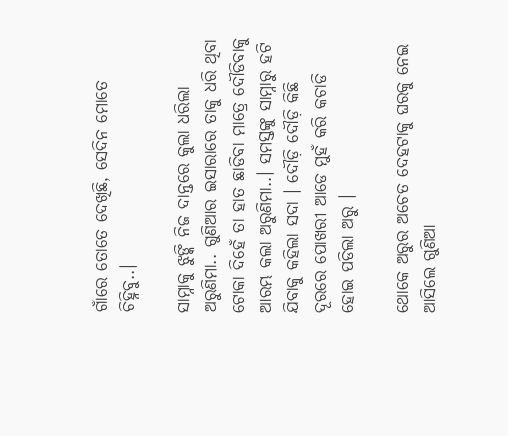ଗାଁରେ ତୋତେ ଦେଖିଛି, ସେଦିନ ମୋତେ ଚିହ୍ନିବୁ..।

ସାମ୍ନାକୁ ଝୁଙ୍କି ନିଜ ଦାନ୍ତରେ କୁଲା ଧରିଲା ଅରୁଣିମା.. ଗୁଣିଆର ଇସାରାରେ ତାକୁ ଧରି ଥିବା ଟୋକା ଦିହେଁ ତା ହାତ ଛାଡିବା ମାତ୍ରେ ଦୌଡିବାକୁ ଆରମ୍ଭ କଲା ଅରୁଣିମା..। ସମସ୍ତଙ୍କୁ ସାମ୍ନାରୁ ହଟି ଯିବାକୁ କହିଲା ସଦା । ଦୌଡ଼ି ଦୌଡ଼ି କିଛି ଦୂରରେ ପୋଖରୀ ଆଡେ ମୁହଁ କରି କଚାଡି ହୋଇ ପଡିଲା ଅରୁ ।

ଥୋକେ ଅରୁର ଅଚେତ ଦେହଟାକୁ ଘରକୁ ନେଇ ଆସିଲେ ଗୁଣିଆ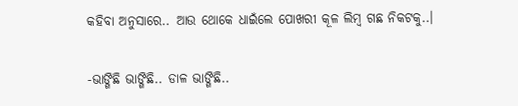କହିବା ଅନୁସାରେ.. ଆଉ ଥୋକେ ଧାଇଁଲେ ପୋଖରୀ କୂଳ ଲିମ୍ବ ଗଛ ନିକଟକୁ..।

-ଭାଙ୍ଗିଛି ଭାଙ୍ଗିଛି.. ଡାଳ ଭାଙ୍ଗିଛି..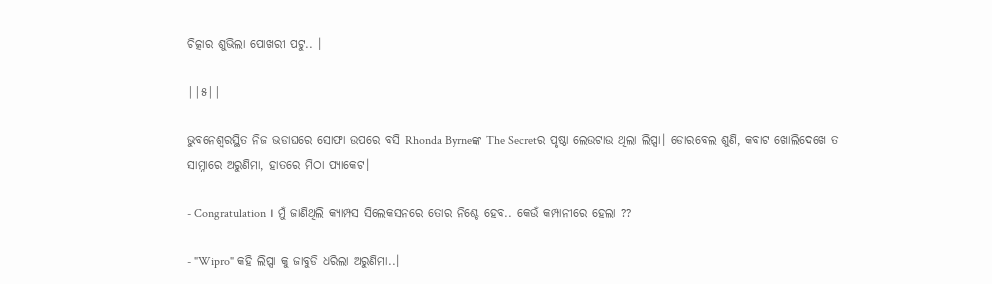ଚିତ୍କାର ଶୁଭିଲା ପୋଖରୀ ପଟୁ.. ।

||୫||

ଭୁବନେଶ୍ୱରସ୍ଥିତ ନିଜ ଭଡାଘରେ ସୋଫା ଉପରେ ବସି Rhonda Byrneଙ୍କ The Secretର ପୃଷ୍ଠା ଲେଉଟାଉ ଥିଲା ଲିପ୍ସା। ଡୋରବେଲ ଶୁଣି, କବାଟ ଖୋଲିଦେଖେ ତ ସାମ୍ନାରେ ଅରୁଣିମା, ହାତରେ ମିଠା ପ୍ୟାକେଟ।

- Congratulation । ମୁଁ ଜାଣିଥିଲି କ୍ୟାମ୍ପସ ସିଲେକସନରେ ତୋର ନିଶ୍ଚେ ହେବ.. କେଉଁ କମ୍ପାନୀରେ ହେଲା ??

- "Wipro" କହି ଲିପ୍ସା କୁ ଜାବୁଡି ଧରିଲା ଅରୁଣିମା..।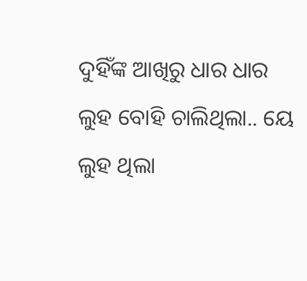ଦୁହିଁଙ୍କ ଆଖିରୁ ଧାର ଧାର ଲୁହ ବୋହି ଚାଲିଥିଲା.. ୟେ ଲୁହ ଥିଲା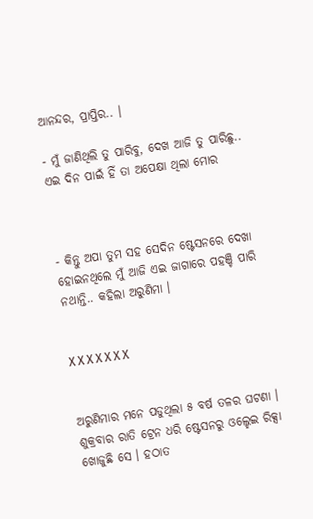ଆନନ୍ଦର, ପ୍ରାପ୍ତିର.. ।

- ମୁଁ ଜାଣିଥିଲି ତୁ ପାରିବୁ, ଦେଖ ଆଜି ତୁ ପାରିଛୁ.. ଏଇ ଦିନ ପାଇଁ ହିଁ ତା ଅପେକ୍ଷା ଥିଲା ମୋର



- କିନ୍ତୁ ଅପା ତୁମ ସହ ସେଦିନ ଷ୍ଟେସନରେ ଦେଖା ହୋଇନଥିଲେ ମୁଁ ଆଜି ଏଇ ଜାଗାରେ ପହଞ୍ଚି ପାରି ନଥାନ୍ତି.. କହିଲା ଅରୁଣିମା ।


X X X X X X X


ଅରୁଣିମାର ମନେ ପଡୁଥିଲା ୫ ବର୍ଷ ତଳର ଘଟଣା । ଶୁକ୍ରବାର ରାତି ଟ୍ରେନ ଧରି ଷ୍ଟେସନରୁ ଓଲ୍ହେଇ ରିକ୍ସା ଖୋଜୁଛି ସେ । ହଠାତ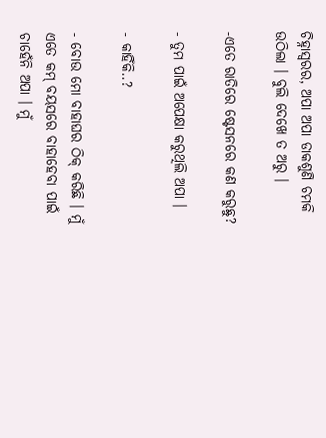ଚିହ୍ନାସ୍ୱରର, ଅପା ଅପା ଡାକଶୁଣି ଚମକି ଉଠିଲା । ବୁଲି ଦେଖେ ତ ଅରୁ ।

-ଏତେ ରାତିରେ ଷ୍ଟେସନରେ କଣ କରୁଛୁ?

- ତୁମ ପାଇଁ ଅପେକ୍ଷା କରୁଥିଲି ଅପା ।

- କାହିଁକି..?

- ବୋଉ ମୋ ବାହାଘର ଠିକ୍ କରିଛି । ମୁଁ ଏତେ କମ୍ ବୟସରେ ବାହାହେବା ପାଇଁ ଚାହେଁନି ଅପା । ମୁଁ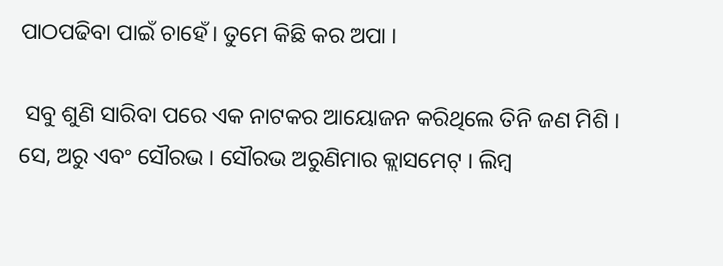ପାଠପଢିବା ପାଇଁ ଚାହେଁ। ତୁମେ କିଛି କର ଅପା ।

 ସବୁ ଶୁଣି ସାରିବା ପରେ ଏକ ନାଟକର ଆୟୋଜନ କରିଥିଲେ ତିନି ଜଣ ମିଶି । ସେ, ଅରୁ ଏବଂ ସୌରଭ । ସୌରଭ ଅରୁଣିମାର କ୍ଲାସମେଟ୍ । ଲିମ୍ବ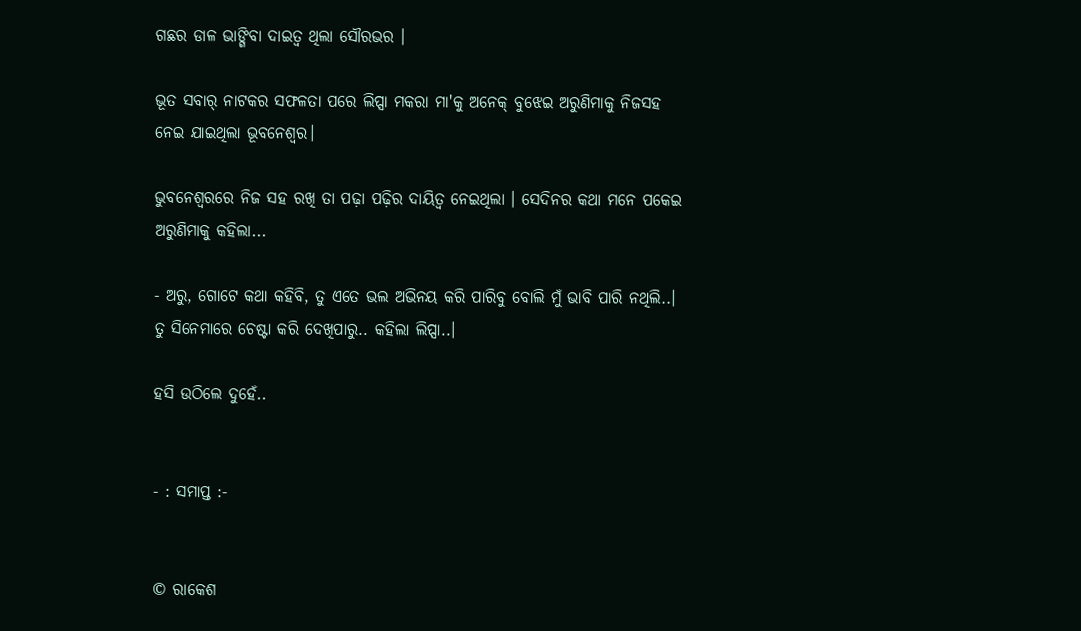ଗଛର ଡାଳ ଭାଙ୍ଗିବା ଦାଇତ୍ୱ ଥିଲା ସୌରଭର ।

ଭୂତ ସବାର୍ ନାଟକର ସଫଳତା ପରେ ଲିପ୍ସା ମକରା ମା'କୁ ଅନେକ୍ ବୁଝେଇ ଅରୁଣିମାକୁ ନିଜସହ ନେଇ ଯାଇଥିଲା ଭୂବନେଶ୍ୱର।

ଭୁବନେଶ୍ବରରେ ନିଜ ସହ ରଖି ତା ପଢ଼ା ପଢ଼ିର ଦାୟିତ୍ବ ନେଇଥିଲା । ସେଦିନର କଥା ମନେ ପକେଇ ଅରୁଣିମାକୁ କହିଲା...

- ଅରୁ, ଗୋଟେ କଥା କହିବି, ତୁ ଏତେ ଭଲ ଅଭିନୟ କରି ପାରିବୁ ବୋଲି ମୁଁ ଭାବି ପାରି ନଥିଲି..। ତୁ ସିନେମାରେ ଚେଷ୍ଟା କରି ଦେଖିପାରୁ.. କହିଲା ଲିପ୍ସା..।

ହସି ଉଠିଲେ ଦୁହେଁ..


- : ସମାପ୍ତ :-


© ରାକେଶ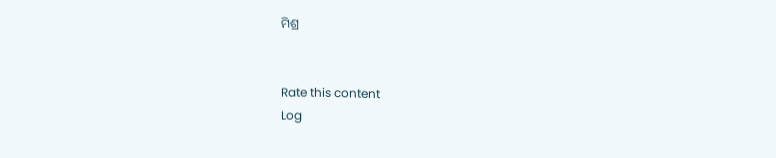ମିଶ୍ର


Rate this content
Log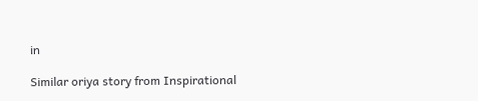in

Similar oriya story from Inspirational